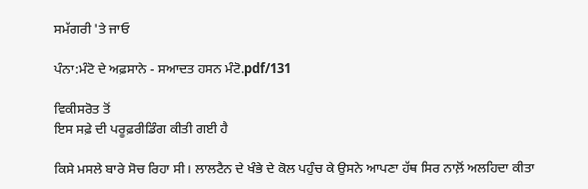ਸਮੱਗਰੀ 'ਤੇ ਜਾਓ

ਪੰਨਾ:ਮੰਟੋ ਦੇ ਅਫ਼ਸਾਨੇ - ਸਆਦਤ ਹਸਨ ਮੰਟੋ.pdf/131

ਵਿਕੀਸਰੋਤ ਤੋਂ
ਇਸ ਸਫ਼ੇ ਦੀ ਪਰੂਫ਼ਰੀਡਿੰਗ ਕੀਤੀ ਗਈ ਹੈ

ਕਿਸੇ ਮਸਲੇ ਬਾਰੇ ਸੋਚ ਰਿਹਾ ਸੀ। ਲਾਲਟੈਨ ਦੇ ਖੰਭੇ ਦੇ ਕੋਲ ਪਹੁੰਚ ਕੇ ਉਸਨੇ ਆਪਣਾ ਹੱਥ ਸਿਰ ਨਾਲ਼ੋਂ ਅਲਹਿਦਾ ਕੀਤਾ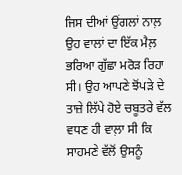ਜਿਸ ਦੀਆਂ ਉਂਗਲਾਂ ਨਾਲ਼ ਉਹ ਵਾਲਾਂ ਦਾ ਇੱਕ ਮੈਲ਼ ਭਰਿਆ ਗੁੱਛਾ ਮਰੋੜ ਰਿਹਾ ਸੀ। ਉਹ ਆਪਣੇ ਝੋਂਪੜੇ ਦੇ ਤਾਜ਼ੇ ਲਿੱਪੇ ਹੋਏ ਚਬੂਤਰੇ ਵੱਲ ਵਧਣ ਹੀ ਵਾਲ਼ਾ ਸੀ ਕਿ ਸਾਹਮਣੇ ਵੱਲੋਂ ਉਸਨੂੰ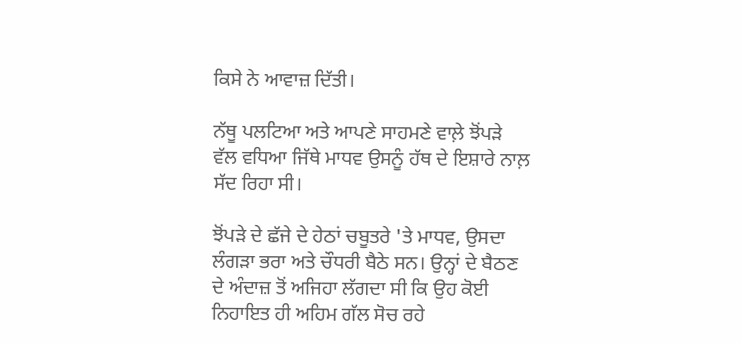ਕਿਸੇ ਨੇ ਆਵਾਜ਼ ਦਿੱਤੀ।

ਨੱਥੂ ਪਲਟਿਆ ਅਤੇ ਆਪਣੇ ਸਾਹਮਣੇ ਵਾਲ਼ੇ ਝੋਂਪੜੇ ਵੱਲ ਵਧਿਆ ਜਿੱਥੇ ਮਾਧਵ ਉਸਨੂੰ ਹੱਥ ਦੇ ਇਸ਼ਾਰੇ ਨਾਲ਼ ਸੱਦ ਰਿਹਾ ਸੀ।

ਝੋਂਪੜੇ ਦੇ ਛੱਜੇ ਦੇ ਹੇਠਾਂ ਚਬੂਤਰੇ 'ਤੇ ਮਾਧਵ, ਉਸਦਾ ਲੰਗੜਾ ਭਰਾ ਅਤੇ ਚੌਧਰੀ ਬੈਠੇ ਸਨ। ਉਨ੍ਹਾਂ ਦੇ ਬੈਠਣ ਦੇ ਅੰਦਾਜ਼ ਤੋਂ ਅਜਿਹਾ ਲੱਗਦਾ ਸੀ ਕਿ ਉਹ ਕੋਈ ਨਿਹਾਇਤ ਹੀ ਅਹਿਮ ਗੱਲ ਸੋਚ ਰਹੇ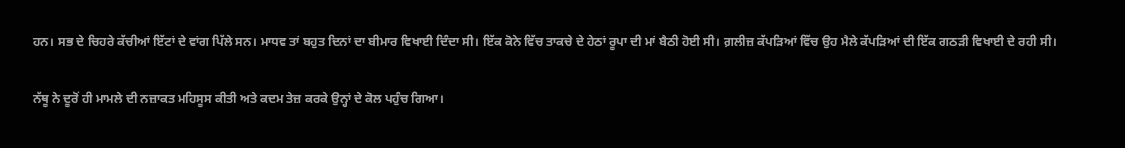ਹਨ। ਸਭ ਦੇ ਚਿਹਰੇ ਕੱਚੀਆਂ ਇੱਟਾਂ ਦੇ ਵਾਂਗ ਪਿੱਲੇ ਸਨ। ਮਾਧਵ ਤਾਂ ਬਹੁਤ ਦਿਨਾਂ ਦਾ ਬੀਮਾਰ ਵਿਖਾਈ ਦਿੰਦਾ ਸੀ। ਇੱਕ ਕੋਨੇ ਵਿੱਚ ਤਾਕਚੇ ਦੇ ਹੇਠਾਂ ਰੂਪਾ ਦੀ ਮਾਂ ਬੈਠੀ ਹੋਈ ਸੀ। ਗ਼ਲੀਜ਼ ਕੱਪੜਿਆਂ ਵਿੱਚ ਉਹ ਮੈਲੇ ਕੱਪੜਿਆਂ ਦੀ ਇੱਕ ਗਠੜੀ ਵਿਖਾਈ ਦੇ ਰਹੀ ਸੀ।

ਨੱਥੂ ਨੇ ਦੂਰੋਂ ਹੀ ਮਾਮਲੇ ਦੀ ਨਜ਼ਾਕਤ ਮਹਿਸੂਸ ਕੀਤੀ ਅਤੇ ਕਦਮ ਤੇਜ਼ ਕਰਕੇ ਉਨ੍ਹਾਂ ਦੇ ਕੋਲ ਪਹੁੰਚ ਗਿਆ।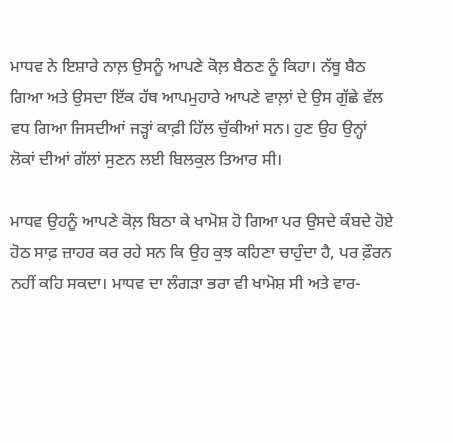ਮਾਧਵ ਨੇ ਇਸ਼ਾਰੇ ਨਾਲ਼ ਉਸਨੂੰ ਆਪਣੇ ਕੋਲ਼ ਬੈਠਣ ਨੂੰ ਕਿਹਾ। ਨੱਥੂ ਬੈਠ ਗਿਆ ਅਤੇ ਉਸਦਾ ਇੱਕ ਹੱਥ ਆਪਮੁਹਾਰੇ ਆਪਣੇ ਵਾਲ਼ਾਂ ਦੇ ਉਸ ਗੁੱਛੇ ਵੱਲ ਵਧ ਗਿਆ ਜਿਸਦੀਆਂ ਜੜ੍ਹਾਂ ਕਾਫ਼ੀ ਹਿੱਲ ਚੁੱਕੀਆਂ ਸਨ। ਹੁਣ ਉਹ ਉਨ੍ਹਾਂ ਲੋਕਾਂ ਦੀਆਂ ਗੱਲਾਂ ਸੁਣਨ ਲਈ ਬਿਲਕੁਲ ਤਿਆਰ ਸੀ।

ਮਾਧਵ ਉਹਨੂੰ ਆਪਣੇ ਕੋਲ਼ ਬਿਠਾ ਕੇ ਖਾਮੋਸ਼ ਹੋ ਗਿਆ ਪਰ ਉਸਦੇ ਕੰਬਦੇ ਹੋਏ ਹੋਠ ਸਾਫ਼ ਜ਼ਾਹਰ ਕਰ ਰਹੇ ਸਨ ਕਿ ਉਹ ਕੁਝ ਕਹਿਣਾ ਚਾਹੁੰਦਾ ਹੈ, ਪਰ ਫ਼ੌਰਨ ਨਹੀਂ ਕਹਿ ਸਕਦਾ। ਮਾਧਵ ਦਾ ਲੰਗੜਾ ਭਰਾ ਵੀ ਖਾਮੋਸ਼ ਸੀ ਅਤੇ ਵਾਰ-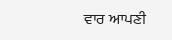ਵਾਰ ਆਪਣੀ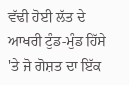ਵੱਢੀ ਹੋਈ ਲੱਤ ਦੇ ਆਖਰੀ ਟੁੰਡ-ਮੁੰਡ ਹਿੱਸੇ 'ਤੇ ਜੋ ਗੋਸ਼ਤ ਦਾ ਇੱਕ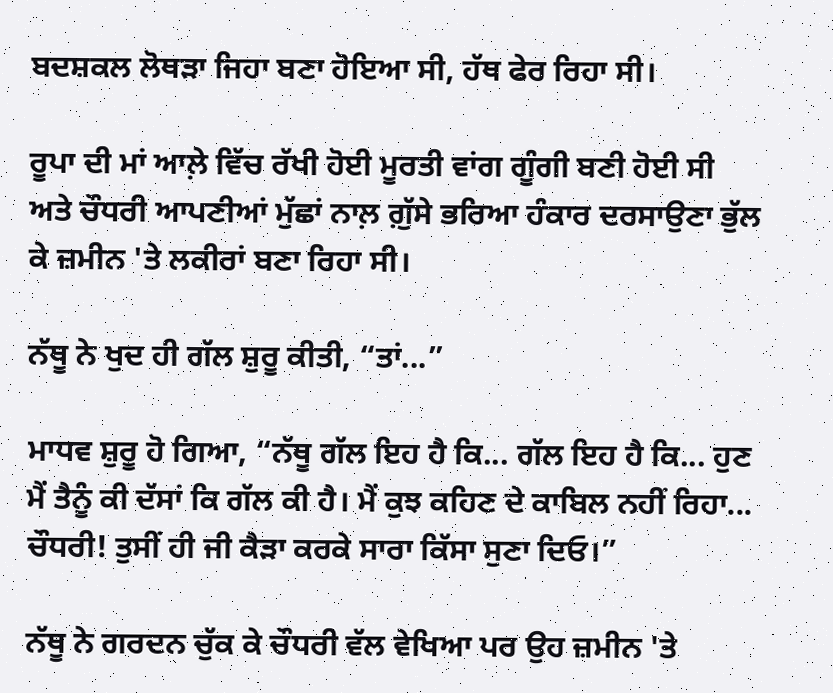ਬਦਸ਼ਕਲ ਲੋਥੜਾ ਜਿਹਾ ਬਣਾ ਹੋਇਆ ਸੀ, ਹੱਥ ਫੇਰ ਰਿਹਾ ਸੀ।

ਰੂਪਾ ਦੀ ਮਾਂ ਆਲ਼ੇ ਵਿੱਚ ਰੱਖੀ ਹੋਈ ਮੂਰਤੀ ਵਾਂਗ ਗੂੰਗੀ ਬਣੀ ਹੋਈ ਸੀ ਅਤੇ ਚੌਧਰੀ ਆਪਣੀਆਂ ਮੁੱਛਾਂ ਨਾਲ਼ ਗ਼ੁੱਸੇ ਭਰਿਆ ਹੰਕਾਰ ਦਰਸਾਉਣਾ ਭੁੱਲ ਕੇ ਜ਼ਮੀਨ 'ਤੇ ਲਕੀਰਾਂ ਬਣਾ ਰਿਹਾ ਸੀ।

ਨੱਥੂ ਨੇ ਖੁਦ ਹੀ ਗੱਲ ਸ਼ੁਰੂ ਕੀਤੀ, “ਤਾਂ...”

ਮਾਧਵ ਸ਼ੁਰੂ ਹੋ ਗਿਆ, “ਨੱਥੂ ਗੱਲ ਇਹ ਹੈ ਕਿ... ਗੱਲ ਇਹ ਹੈ ਕਿ... ਹੁਣ ਮੈਂ ਤੈਨੂੰ ਕੀ ਦੱਸਾਂ ਕਿ ਗੱਲ ਕੀ ਹੈ। ਮੈਂ ਕੁਝ ਕਹਿਣ ਦੇ ਕਾਬਿਲ ਨਹੀਂ ਰਿਹਾ... ਚੌਧਰੀ! ਤੁਸੀਂ ਹੀ ਜੀ ਕੈੜਾ ਕਰਕੇ ਸਾਰਾ ਕਿੱਸਾ ਸੁਣਾ ਦਿਓ।”

ਨੱਥੂ ਨੇ ਗਰਦਨ ਚੁੱਕ ਕੇ ਚੌਧਰੀ ਵੱਲ ਵੇਖਿਆ ਪਰ ਉਹ ਜ਼ਮੀਨ 'ਤੇ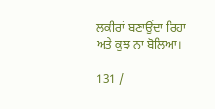ਲਕੀਰਾਂ ਬਣਾਉਂਦਾ ਰਿਹਾ ਅਤੇ ਕੁਝ ਨਾ ਬੋਲਿਆ।

131 /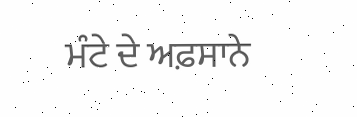ਮੰਟੇ ਦੇ ਅਫ਼ਸਾਨੇ